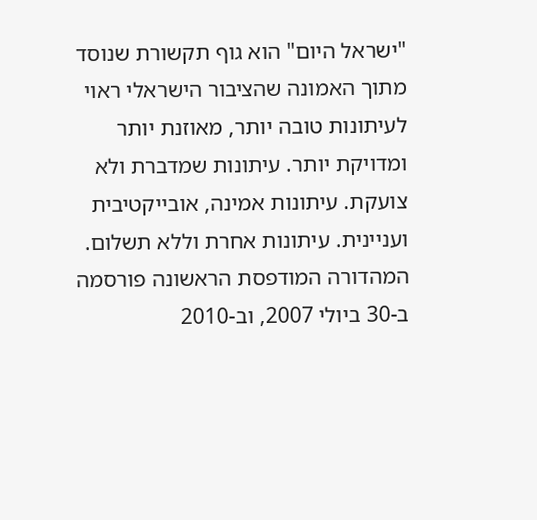"ישראל היום" הוא גוף תקשורת שנוסד מתוך האמונה שהציבור הישראלי ראוי לעיתונות טובה יותר, מאוזנת יותר ומדויקת יותר. עיתונות שמדברת ולא צועקת. עיתונות אמינה, אובייקטיבית ועניינית. עיתונות אחרת וללא תשלום. המהדורה המודפסת הראשונה פורסמה ב-30 ביולי 2007, וב-2010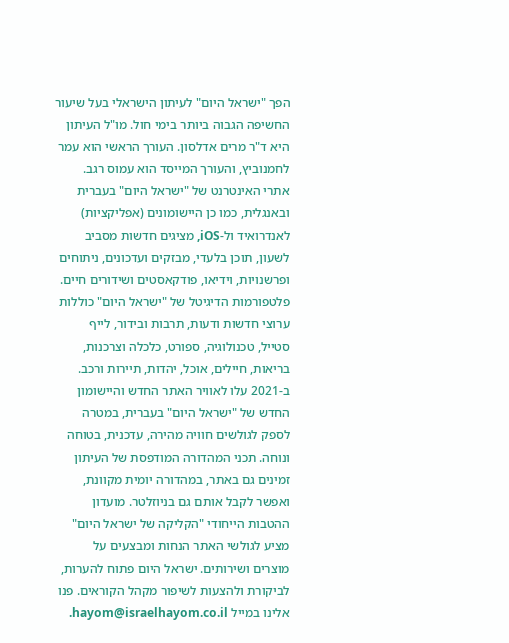הפך "ישראל היום" לעיתון הישראלי בעל שיעור החשיפה הגבוה ביותר בימי חול. מו"ל העיתון היא ד"ר מרים אדלסון. העורך הראשי הוא עמר לחמנוביץ, והעורך המייסד הוא עמוס רגב. אתרי האינטרנט של "ישראל היום" בעברית ובאנגלית, כמו כן היישומונים (אפליקציות) לאנדרואיד ול-iOS, מציגים חדשות מסביב לשעון, תוכן בלעדי, מבזקים ועדכונים, ניתוחים ופרשנויות, וידיאו, פודקאסטים ושידורים חיים. פלטפורמות הדיגיטל של "ישראל היום" כוללות ערוצי חדשות ודעות, תרבות ובידור, לייף סטייל, טכנולוגיה, ספורט, כלכלה וצרכנות, בריאות, חיילים, אוכל, יהדות, תיירות ורכב. ב-2021 עלו לאוויר האתר החדש והיישומון החדש של "ישראל היום" בעברית, במטרה לספק לגולשים חוויה מהירה, עדכנית, בטוחה ונוחה. תכני המהדורה המודפסת של העיתון זמינים גם באתר, במהדורה יומית מקוונת, ואפשר לקבל אותם גם בניוזלטר. מועדון ההטבות הייחודי "הקליקה של ישראל היום" מציע לגולשי האתר הנחות ומבצעים על מוצרים ושירותים. ישראל היום פתוח להערות, לביקורת ולהצעות לשיפור מקהל הקוראים. פנו אלינו במייל hayom@israelhayom.co.il.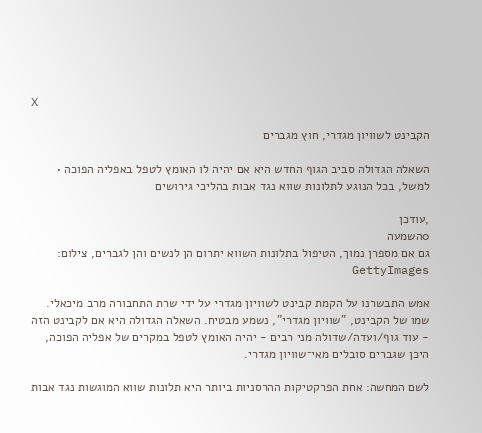X

הקבינט לשוויון מגדרי, חוץ מגברים

השאלה הגדולה סביב הגוף החדש היא אם יהיה לו האומץ לטפל באפליה הפוכה • למשל, בכל הנוגע לתלונות שווא נגד אבות בהליכי גירושים

,עודכן
0השמעה
גם אם מספרן נמוך, הטיפול בתלונות השווא יתרום הן לנשים והן לגברים, צילום: GettyImages

אמש התבשרנו על הקמת קבינט לשוויון מגדרי על ידי שרת התחבורה מרב מיכאלי. שמו של הקבינט, "שוויון מגדרי", נשמע מבטיח. השאלה הגדולה היא אם לקבינט הזה - עוד גוף/ועדה/שדולה מני רבים - יהיה האומץ לטפל במקרים של אפליה הפוכה, היכן שגברים סובלים מאי־שוויון מגדרי.

לשם המחשה: אחת הפרקטיקות ההרסניות ביותר היא תלונות שווא המוגשות נגד אבות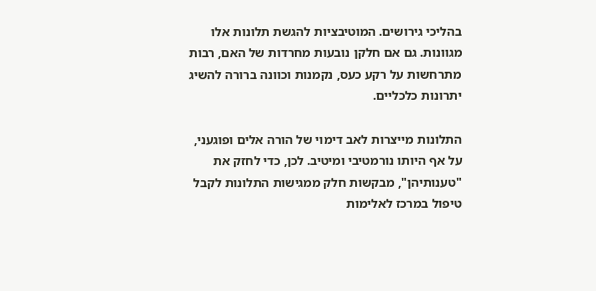בהליכי גירושים. המוטיבציות להגשת תלונות אלו מגוונות. גם אם חלקן נובעות מחרדות של האם, רבות מתרחשות על רקע כעס, נקמנות וכוונה ברורה להשיג יתרונות כלכליים.

התלונות מייצרות לאב דימוי של הורה אלים ופוגעני, על אף היותו נורמטיבי ומיטיב. לכן, כדי לחזק את "טענותיהן", מבקשות חלק ממגישות התלונות לקבל טיפול במרכז לאלימות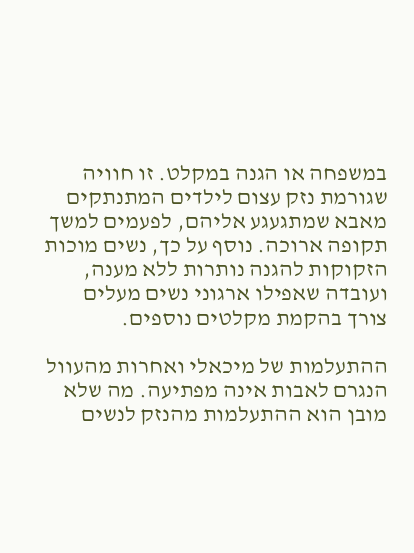במשפחה או הגנה במקלט. זו חוויה שגורמת נזק עצום לילדים המתנתקים מאבא שמתגעגע אליהם, לפעמים למשך תקופה ארוכה. נוסף על כך, נשים מוכות הזקוקות להגנה נותרות ללא מענה, ועובדה שאפילו ארגוני נשים מעלים צורך בהקמת מקלטים נוספים.

ההתעלמות של מיכאלי ואחרות מהעוול הנגרם לאבות אינה מפתיעה. מה שלא מובן הוא ההתעלמות מהנזק לנשים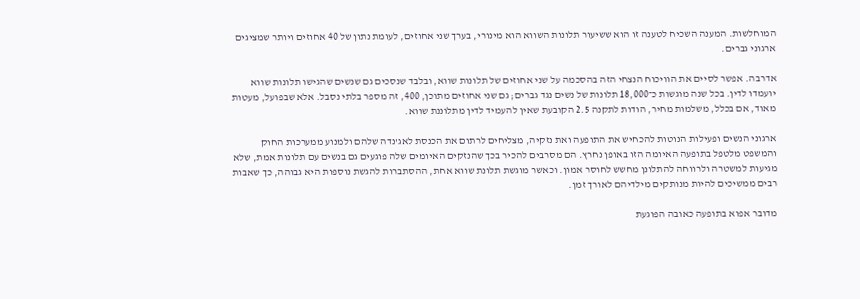המוחלשות. המענה השכיח לטענה זו הוא ששיעור תלונות השווא הוא מינורי, בערך שני אחוזים, לעומת נתון של 40 אחוזים ויותר שמציגים ארגוני גברים.

אדרבה. אפשר לסיים את הוויכוח הנצחי הזה בהסכמה על שני אחוזים של תלונות שווא, ובלבד שנסכים גם שנשים שהגישו תלונות שווא יועמדו לדין. בכל שנה מוגשות כ־18,000 תלונות של נשים נגד גברים; גם שני אחוזים מתוכן, 400, זה מספר בלתי נסבל. אלא שבפועל, מעטות מאוד, אם בכלל, משלמות מחיר, הודות לתקנה 2.5 הקובעת שאין להעמיד לדין מתלוננת שווא.

ארגוני הנשים ופעילות הנוטות להכחיש את התופעה ואת נזקיה, מצליחים לרתום את הכנסת לאג'נדה שלהם ולמנוע ממערכות החוק והמשפט מלטפל בתופעה האיומה הזו באופן נחרץ. הם מסרבים להכיר בכך שהנזקים האיומים שלה פוגעים גם בנשים עם תלונות אמת, שלא מגיעות למשטרה ולרווחה להתלונן מחשש לחוסר אמון. וכאשר מוגשת תלונת שווא אחת, ההסתברות להגשת נוספות היא גבוהה, כך שאבות רבים ממשיכים להיות מנותקים מילדיהם לאורך זמן.

מדובר אפוא בתופעה כאובה הפוגעת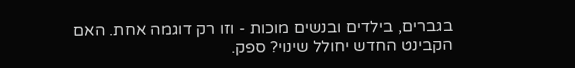בגברים, בילדים ובנשים מוכות - וזו רק דוגמה אחת. האם הקבינט החדש יחולל שינוי? ספק.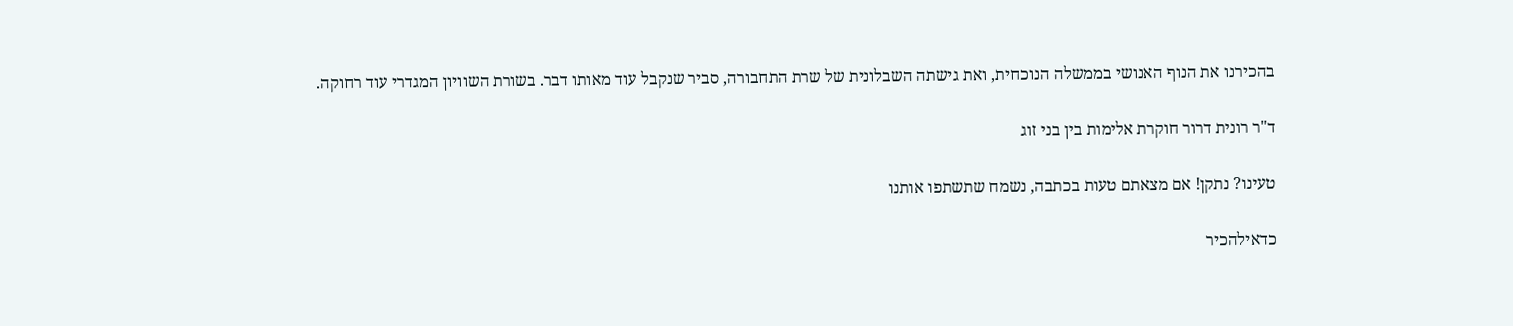בהכירנו את הנוף האנושי בממשלה הנוכחית, ואת גישתה השבלונית של שרת התחבורה, סביר שנקבל עוד מאותו דבר. בשורת השוויון המגדרי עוד רחוקה.

ד"ר רונית דרור חוקרת אלימות בין בני זוג

טעינו? נתקן! אם מצאתם טעות בכתבה, נשמח שתשתפו אותנו

כדאילהכיר